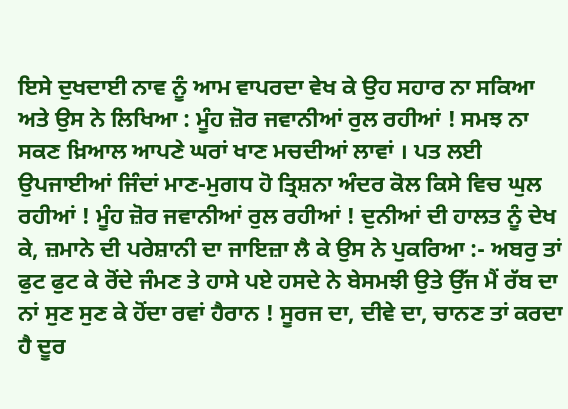ਇਸੇ ਦੁਖਦਾਈ ਨਾਵ ਨੂੰ ਆਮ ਵਾਪਰਦਾ ਵੇਖ ਕੇ ਉਹ ਸਹਾਰ ਨਾ ਸਕਿਆ ਅਤੇ ਉਸ ਨੇ ਲਿਖਿਆ : ਮੂੰਹ ਜ਼ੋਰ ਜਵਾਨੀਆਂ ਰੁਲ ਰਹੀਆਂ ! ਸਮਝ ਨਾ ਸਕਣ ਖ਼ਿਆਲ ਆਪਣੇ ਘਰਾਂ ਖਾਣ ਮਚਦੀਆਂ ਲਾਵਾਂ । ਪਤ ਲਈ ਉਪਜਾਈਆਂ ਜਿੰਦਾਂ ਮਾਣ-ਮੁਗਧ ਹੋ ਤ੍ਰਿਸ਼ਨਾ ਅੰਦਰ ਕੋਲ ਕਿਸੇ ਵਿਚ ਘੁਲ ਰਹੀਆਂ ! ਮੂੰਹ ਜ਼ੋਰ ਜਵਾਨੀਆਂ ਰੁਲ ਰਹੀਆਂ ! ਦੁਨੀਆਂ ਦੀ ਹਾਲਤ ਨੂੰ ਦੇਖ ਕੇ, ਜ਼ਮਾਨੇ ਦੀ ਪਰੇਸ਼ਾਨੀ ਦਾ ਜਾਇਜ਼ਾ ਲੈ ਕੇ ਉਸ ਨੇ ਪੁਕਰਿਆ :- ਅਬਰੁ ਤਾਂ ਫੁਟ ਫੁਟ ਕੇ ਰੋਂਦੇ ਜੰਮਣ ਤੇ ਹਾਸੇ ਪਏ ਹਸਦੇ ਨੇ ਬੇਸਮਝੀ ਉਤੇ ਉੱਜ ਮੈਂ ਰੱਬ ਦਾ ਨਾਂ ਸੁਣ ਸੁਣ ਕੇ ਹੋਂਦਾ ਰਵਾਂ ਹੈਰਾਨ ! ਸੂਰਜ ਦਾ, ਦੀਵੇ ਦਾ, ਚਾਨਣ ਤਾਂ ਕਰਦਾ ਹੈ ਦੂਰ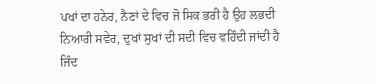ਪਖਾਂ ਦਾ ਹਨੇਰ, ਨੈਣਾਂ ਦੇ ਵਿਚ ਜੋ ਸਿਕ ਭਰੀ ਹੈ ਉਹ ਲਭਦੀ ਨਿਆਰੀ ਸਵੇਰ, ਦੁਖਾਂ ਸੁਖਾਂ ਦੀ ਸਦੀ ਵਿਚ ਵਹਿੰਦੀ ਜਾਂਦੀ ਹੈ ਜਿੰਦ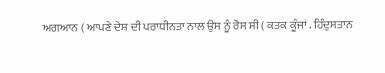ਅਗਆਨ ( ਆਪਣੇ ਦੇਸ਼ ਦੀ ਪਰਾਧੀਨਤਾ ਨਾਲ ਉਸ ਨੂੰ ਰੋਸ ਸੀ ( ਕਤਕ ਕੂੰਜਾਂ . ਹਿੰਦੁਸਤਾਨ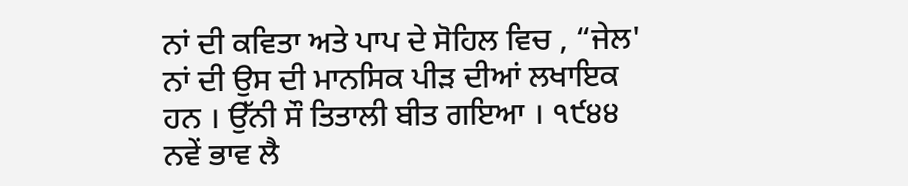ਨਾਂ ਦੀ ਕਵਿਤਾ ਅਤੇ ਪਾਪ ਦੇ ਸੋਹਿਲ ਵਿਚ , “ਜੇਲ' ਨਾਂ ਦੀ ਉਸ ਦੀ ਮਾਨਸਿਕ ਪੀੜ ਦੀਆਂ ਲਖਾਇਕ ਹਨ । ਉੱਨੀ ਸੌ ਤਿਤਾਲੀ ਬੀਤ ਗਇਆ । ੧੯੪੪ ਨਵੇਂ ਭਾਵ ਲੈ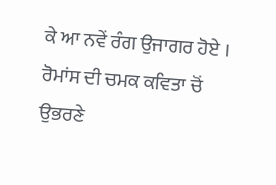ਕੇ ਆ ਨਵੇਂ ਰੰਗ ਉਜਾਗਰ ਹੋਏ । ਰੋਮਾਂਸ ਦੀ ਚਮਕ ਕਵਿਤਾ ਚੋਂ ਉਭਰਣੇ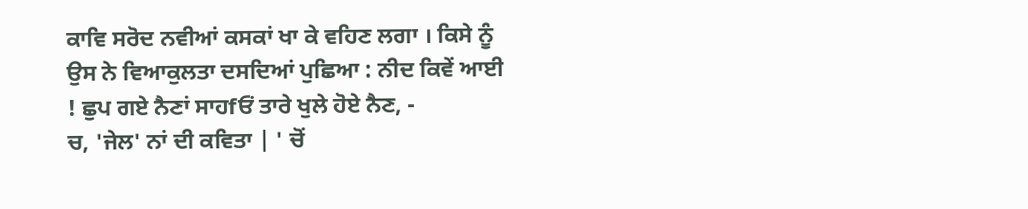ਕਾਵਿ ਸਰੋਦ ਨਵੀਆਂ ਕਸਕਾਂ ਖਾ ਕੇ ਵਹਿਣ ਲਗਾ । ਕਿਸੇ ਨੂੰ ਉਸ ਨੇ ਵਿਆਕੁਲਤਾ ਦਸਦਿਆਂ ਪੁਛਿਆ : ਨੀਦ ਕਿਵੇਂ ਆਈ ! ਛੁਪ ਗਏ ਨੈਣਾਂ ਸਾਹfਓਂ ਤਾਰੇ ਖੁਲੇ ਹੋਏ ਨੈਣ, -
ਚ, 'ਜੇਲ' ਨਾਂ ਦੀ ਕਵਿਤਾ | ' ਚੋਂ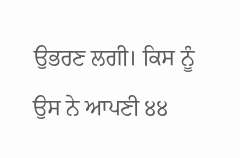ਉਭਰਣ ਲਗੀ। ਕਿਸ ਨੂੰ ਉਸ ਨੇ ਆਪਣੀ ੪੪